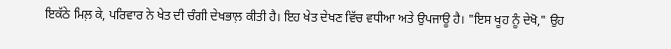ਇਕੱਠੇ ਮਿਲ਼ ਕੇ, ਪਰਿਵਾਰ ਨੇ ਖੇਤ ਦੀ ਚੰਗੀ ਦੇਖਭਾਲ਼ ਕੀਤੀ ਹੈ। ਇਹ ਖੇਤ ਦੇਖਣ ਵਿੱਚ ਵਧੀਆ ਅਤੇ ਉਪਜਾਊ ਹੈ। "ਇਸ ਖੂਹ ਨੂੰ ਦੇਖੋ," ਉਹ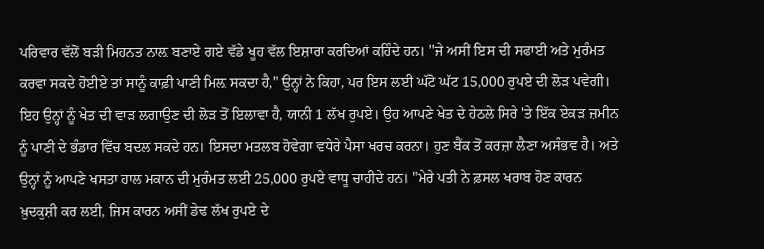ਪਰਿਵਾਰ ਵੱਲੋਂ ਬੜੀ ਮਿਹਨਤ ਨਾਲ਼ ਬਣਾਏ ਗਏ ਵੱਡੇ ਖੂਹ ਵੱਲ ਇਸ਼ਾਰਾ ਕਰਦਿਆਂ ਕਹਿੰਦੇ ਹਨ। ''ਜੇ ਅਸੀਂ ਇਸ ਦੀ ਸਫਾਈ ਅਤੇ ਮੁਰੰਮਤ ਕਰਵਾ ਸਕਦੇ ਹੋਈਏ ਤਾਂ ਸਾਨੂੰ ਕਾਫ਼ੀ ਪਾਣੀ ਮਿਲ਼ ਸਕਦਾ ਹੈ," ਉਨ੍ਹਾਂ ਨੇ ਕਿਹਾ, ਪਰ ਇਸ ਲਈ ਘੱਟੋ ਘੱਟ 15,000 ਰੁਪਏ ਦੀ ਲੋੜ ਪਵੇਗੀ। ਇਹ ਉਨ੍ਹਾਂ ਨੂੰ ਖੇਤ ਦੀ ਵਾੜ ਲਗਾਉਣ ਦੀ ਲੋੜ ਤੋਂ ਇਲਾਵਾ ਹੈ, ਯਾਨੀ 1 ਲੱਖ ਰੁਪਏ। ਉਹ ਆਪਣੇ ਖੇਤ ਦੇ ਹੇਠਲੇ ਸਿਰੇ 'ਤੇ ਇੱਕ ਏਕੜ ਜ਼ਮੀਨ ਨੂੰ ਪਾਣੀ ਦੇ ਭੰਡਾਰ ਵਿੱਚ ਬਦਲ ਸਕਦੇ ਹਨ। ਇਸਦਾ ਮਤਲਬ ਹੋਵੇਗਾ ਵਧੇਰੇ ਪੈਸਾ ਖਰਚ ਕਰਨਾ। ਹੁਣ ਬੈਂਕ ਤੋਂ ਕਰਜ਼ਾ ਲੈਣਾ ਅਸੰਭਵ ਹੈ। ਅਤੇ ਉਨ੍ਹਾਂ ਨੂੰ ਆਪਣੇ ਖਸਤਾ ਹਾਲ ਮਕਾਨ ਦੀ ਮੁਰੰਮਤ ਲਈ 25,000 ਰੁਪਏ ਵਾਧੂ ਚਾਹੀਦੇ ਹਨ। "ਮੇਰੇ ਪਤੀ ਨੇ ਫ਼ਸਲ ਖਰਾਬ ਹੋਣ ਕਾਰਨ ਖ਼ੁਦਕੁਸ਼ੀ ਕਰ ਲਈ, ਜਿਸ ਕਾਰਨ ਅਸੀਂ ਡੇਢ ਲੱਖ ਰੁਪਏ ਦੇ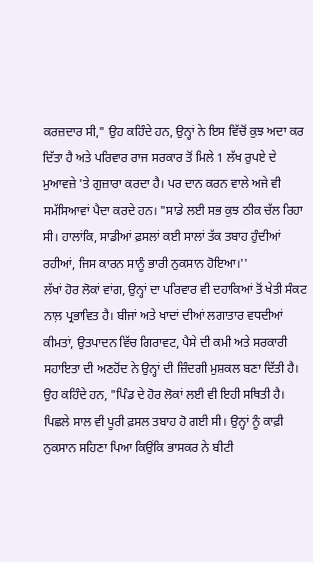ਕਰਜ਼ਦਾਰ ਸੀ," ਉਹ ਕਹਿੰਦੇ ਹਨ, ਉਨ੍ਹਾਂ ਨੇ ਇਸ ਵਿੱਚੋਂ ਕੁਝ ਅਦਾ ਕਰ ਦਿੱਤਾ ਹੈ ਅਤੇ ਪਰਿਵਾਰ ਰਾਜ ਸਰਕਾਰ ਤੋਂ ਮਿਲੇ 1 ਲੱਖ ਰੁਪਏ ਦੇ ਮੁਆਵਜ਼ੇ 'ਤੇ ਗੁਜ਼ਾਰਾ ਕਰਦਾ ਹੈ। ਪਰ ਦਾਨ ਕਰਨ ਵਾਲੇ ਅਜੇ ਵੀ ਸਮੱਸਿਆਵਾਂ ਪੈਦਾ ਕਰਦੇ ਹਨ। "ਸਾਡੇ ਲਈ ਸਭ ਕੁਝ ਠੀਕ ਚੱਲ ਰਿਹਾ ਸੀ। ਹਾਲਾਂਕਿ, ਸਾਡੀਆਂ ਫ਼ਸਲਾਂ ਕਈ ਸਾਲਾਂ ਤੱਕ ਤਬਾਹ ਹੁੰਦੀਆਂ ਰਹੀਆਂ, ਜਿਸ ਕਾਰਨ ਸਾਨੂੰ ਭਾਰੀ ਨੁਕਸਾਨ ਹੋਇਆ।''
ਲੱਖਾਂ ਹੋਰ ਲੋਕਾਂ ਵਾਂਗ, ਉਨ੍ਹਾਂ ਦਾ ਪਰਿਵਾਰ ਵੀ ਦਹਾਕਿਆਂ ਤੋਂ ਖੇਤੀ ਸੰਕਟ ਨਾਲ਼ ਪ੍ਰਭਾਵਿਤ ਹੈ। ਬੀਜਾਂ ਅਤੇ ਖਾਦਾਂ ਦੀਆਂ ਲਗਾਤਾਰ ਵਧਦੀਆਂ ਕੀਮਤਾਂ, ਉਤਪਾਦਨ ਵਿੱਚ ਗਿਰਾਵਟ, ਪੈਸੇ ਦੀ ਕਮੀ ਅਤੇ ਸਰਕਾਰੀ ਸਹਾਇਤਾ ਦੀ ਅਣਹੋਂਦ ਨੇ ਉਨ੍ਹਾਂ ਦੀ ਜ਼ਿੰਦਗੀ ਮੁਸ਼ਕਲ ਬਣਾ ਦਿੱਤੀ ਹੈ। ਉਹ ਕਹਿੰਦੇ ਹਨ, "ਪਿੰਡ ਦੇ ਹੋਰ ਲੋਕਾਂ ਲਈ ਵੀ ਇਹੀ ਸਥਿਤੀ ਹੈ। ਪਿਛਲੇ ਸਾਲ ਵੀ ਪੂਰੀ ਫ਼ਸਲ ਤਬਾਹ ਹੋ ਗਈ ਸੀ। ਉਨ੍ਹਾਂ ਨੂੰ ਕਾਫ਼ੀ ਨੁਕਸਾਨ ਸਹਿਣਾ ਪਿਆ ਕਿਉਂਕਿ ਭਾਸਕਰ ਨੇ ਬੀਟੀ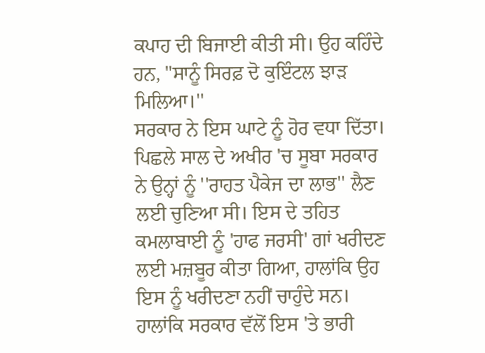ਕਪਾਹ ਦੀ ਬਿਜਾਈ ਕੀਤੀ ਸੀ। ਉਹ ਕਹਿੰਦੇ ਹਨ, "ਸਾਨੂੰ ਸਿਰਫ਼ ਦੋ ਕੁਇੰਟਲ ਝਾੜ ਮਿਲਿਆ।''
ਸਰਕਾਰ ਨੇ ਇਸ ਘਾਟੇ ਨੂੰ ਹੋਰ ਵਧਾ ਦਿੱਤਾ। ਪਿਛਲੇ ਸਾਲ ਦੇ ਅਖੀਰ 'ਚ ਸੂਬਾ ਸਰਕਾਰ ਨੇ ਉਨ੍ਹਾਂ ਨੂੰ ''ਰਾਹਤ ਪੈਕੇਜ ਦਾ ਲਾਭ'' ਲੈਣ ਲਈ ਚੁਣਿਆ ਸੀ। ਇਸ ਦੇ ਤਹਿਤ ਕਮਲਾਬਾਈ ਨੂੰ 'ਹਾਫ ਜਰਸੀ' ਗਾਂ ਖਰੀਦਣ ਲਈ ਮਜ਼ਬੂਰ ਕੀਤਾ ਗਿਆ, ਹਾਲਾਂਕਿ ਉਹ ਇਸ ਨੂੰ ਖਰੀਦਣਾ ਨਹੀਂ ਚਾਹੁੰਦੇ ਸਨ। ਹਾਲਾਂਕਿ ਸਰਕਾਰ ਵੱਲੋਂ ਇਸ 'ਤੇ ਭਾਰੀ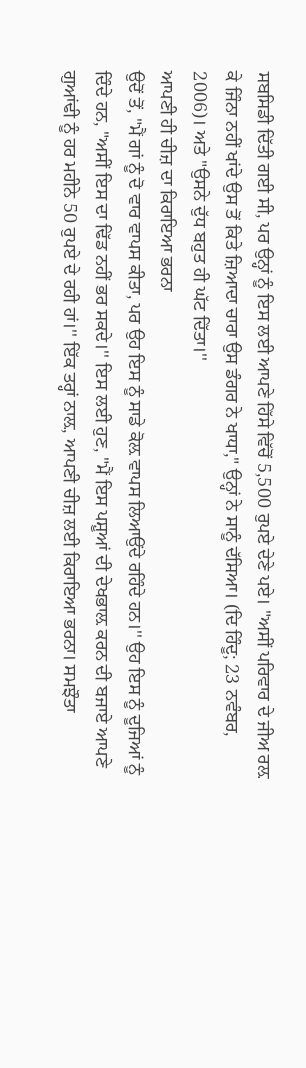ਸਬਸਿਡੀ ਦਿੱਤੀ ਗਈ ਸੀ, ਪਰ ਉਨ੍ਹਾਂ ਨੂੰ ਇਸ ਲਈ ਆਪਣੇ ਹਿੱਸੇ ਵਿੱਚੋਂ 5,500 ਰੁਪਏ ਦੇਣੇ ਪਏ। "ਅਸੀਂ ਪਰਿਵਾਰ ਦੇ ਜੀਅ ਰਲ਼ ਕੇ ਜਿੰਨਾ ਨਹੀਂ ਖਾਂਦੇ ਉਸ ਤੋਂ ਕਿਤੇ ਜ਼ਿਆਦਾ ਚਾਰਾ ਉਸ ਡੰਗਰ ਨੇ ਖਾਧਾ," ਉਨ੍ਹਾਂ ਨੇ ਸਾਨੂੰ ਦੱਸਿਆ। (ਦਿ ਹਿੰਦੂ; 23 ਨਵੰਬਰ, 2006)। ਅਤੇ "ਉਸਨੇ ਦੁੱਧ ਬਹੁਤ ਹੀ ਘੱਟ ਦਿੱਤਾ।''
ਆਪਣੀ ਹੀ ਚੀਜ਼ ਦਾ ਕਿਰਾਇਆ ਭਰਨਾ
ਉਦੋਂ ਤੋਂ, "ਮੈਂ ਗਾਂ ਨੂੰ ਦੋ ਵਾਰ ਵਾਪਸ ਕੀਤਾ, ਪਰ ਉਹ ਇਸ ਨੂੰ ਸਾਡੇ ਕੋਲ਼ ਵਾਪਸ ਲਿਆਉਂਦੇ ਰਹਿੰਦੇ ਹਨ।'' ਉਹ ਇਸ ਨੂੰ ਦੂਜਿਆਂ ਨੂੰ ਦਿੰਦੇ ਹਨ, "ਅਸੀਂ ਇਸ ਦਾ ਢਿੱਡ ਨਹੀਂ ਭਰ ਸਕਦੇ।'' ਇਸ ਲਈ ਹੁਣ, "ਮੈਂ ਇਸ ਪਸ਼ੂਆਂ ਦੀ ਦੇਖਭਾਲ਼ ਕਰਨ ਦੀ ਬਜਾਏ ਆਪਣੇ ਗੁਆਂਢੀ ਨੂੰ ਹਰ ਮਹੀਨੇ 50 ਰੁਪਏ ਦੇ ਰਹੀ ਹਾਂ।'' ਇੱਕ ਤਰ੍ਹਾਂ ਨਾਲ਼, ਆਪਣੀ ਚੀਜ਼ ਲਈ ਕਿਰਾਇਆ ਭਰਨਾ। ਸਮਝੌਤਾ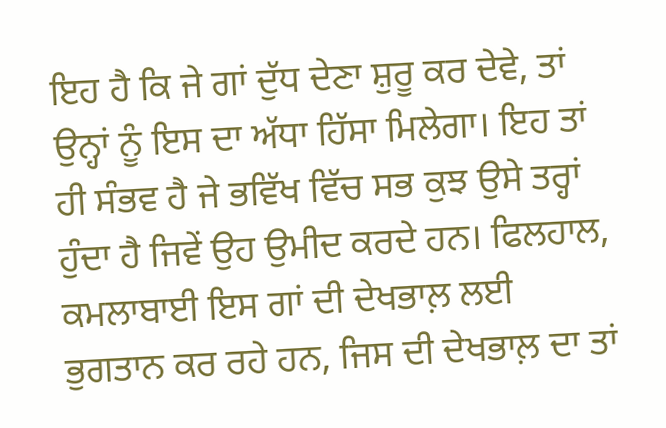ਇਹ ਹੈ ਕਿ ਜੇ ਗਾਂ ਦੁੱਧ ਦੇਣਾ ਸ਼ੁਰੂ ਕਰ ਦੇਵੇ, ਤਾਂ ਉਨ੍ਹਾਂ ਨੂੰ ਇਸ ਦਾ ਅੱਧਾ ਹਿੱਸਾ ਮਿਲੇਗਾ। ਇਹ ਤਾਂ ਹੀ ਸੰਭਵ ਹੈ ਜੇ ਭਵਿੱਖ ਵਿੱਚ ਸਭ ਕੁਝ ਉਸੇ ਤਰ੍ਹਾਂ ਹੁੰਦਾ ਹੈ ਜਿਵੇਂ ਉਹ ਉਮੀਦ ਕਰਦੇ ਹਨ। ਫਿਲਹਾਲ, ਕਮਲਾਬਾਈ ਇਸ ਗਾਂ ਦੀ ਦੇਖਭਾਲ਼ ਲਈ ਭੁਗਤਾਨ ਕਰ ਰਹੇ ਹਨ, ਜਿਸ ਦੀ ਦੇਖਭਾਲ਼ ਦਾ ਤਾਂ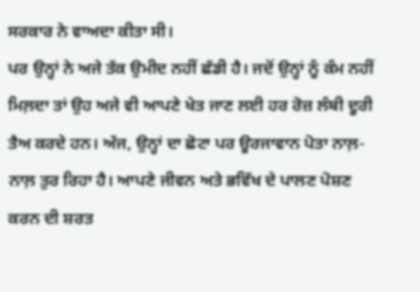ਸਰਕਾਰ ਨੇ ਵਾਅਦਾ ਕੀਤਾ ਸੀ।
ਪਰ ਉਨ੍ਹਾਂ ਨੇ ਅਜੇ ਤੱਕ ਉਮੀਦ ਨਹੀਂ ਛੱਡੀ ਹੈ। ਜਦੋਂ ਉਨ੍ਹਾਂ ਨੂੰ ਕੰਮ ਨਹੀਂ ਮਿਲ਼ਦਾ ਤਾਂ ਉਹ ਅਜੇ ਵੀ ਆਪਣੇ ਖੇਤ ਜਾਣ ਲਈ ਹਰ ਰੋਜ਼ ਲੰਬੀ ਦੂਰੀ ਤੈਅ ਕਰਦੇ ਹਨ। ਅੱਜ, ਉਨ੍ਹਾਂ ਦਾ ਛੋਟਾ ਪਰ ਊਰਜਾਵਾਨ ਪੋਤਾ ਨਾਲ਼-ਨਾਲ਼ ਤੁਰ ਰਿਹਾ ਹੈ। ਆਪਣੇ ਜੀਵਨ ਅਤੇ ਭਵਿੱਖ ਦੇ ਪਾਲਣ ਪੋਸ਼ਣ ਕਰਨ ਦੀ ਸ਼ਰਤ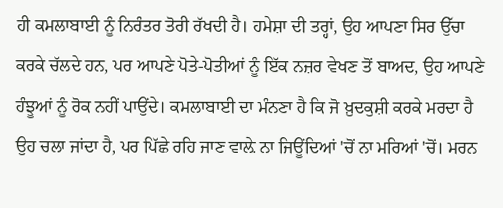ਹੀ ਕਮਲਾਬਾਈ ਨੂੰ ਨਿਰੰਤਰ ਤੋਰੀ ਰੱਖਦੀ ਹੈ। ਹਮੇਸ਼ਾ ਦੀ ਤਰ੍ਹਾਂ, ਉਹ ਆਪਣਾ ਸਿਰ ਉੱਚਾ ਕਰਕੇ ਚੱਲਦੇ ਹਨ, ਪਰ ਆਪਣੇ ਪੋਤੇ-ਪੋਤੀਆਂ ਨੂੰ ਇੱਕ ਨਜ਼ਰ ਵੇਖਣ ਤੋਂ ਬਾਅਦ, ਉਹ ਆਪਣੇ ਹੰਝੂਆਂ ਨੂੰ ਰੋਕ ਨਹੀਂ ਪਾਉਂਦੇ। ਕਮਲਾਬਾਈ ਦਾ ਮੰਨਣਾ ਹੈ ਕਿ ਜੋ ਖ਼ੁਦਕੁਸ਼ੀ ਕਰਕੇ ਮਰਦਾ ਹੈ ਉਹ ਚਲਾ ਜਾਂਦਾ ਹੈ, ਪਰ ਪਿੱਛੇ ਰਹਿ ਜਾਣ ਵਾਲ਼ੇ ਨਾ ਜਿਊਂਦਿਆਂ 'ਚੋਂ ਨਾ ਮਰਿਆਂ 'ਚੋਂ। ਮਰਨ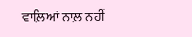ਵਾਲ਼ਿਆਂ ਨਾਲ਼ ਨਹੀਂ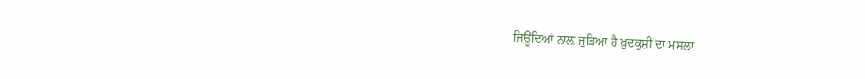ਜਿਊਂਦਿਆਂ ਨਾਲ਼ ਜੁੜਿਆ ਹੈ ਖ਼ੁਦਕੁਸ਼ੀ ਦਾ ਮਸਲਾ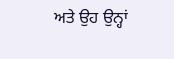ਅਤੇ ਉਹ ਉਨ੍ਹਾਂ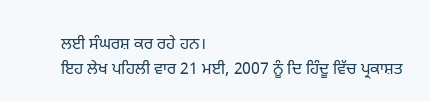ਲਈ ਸੰਘਰਸ਼ ਕਰ ਰਹੇ ਹਨ।
ਇਹ ਲੇਖ ਪਹਿਲੀ ਵਾਰ 21 ਮਈ, 2007 ਨੂੰ ਦਿ ਹਿੰਦੂ ਵਿੱਚ ਪ੍ਰਕਾਸ਼ਤ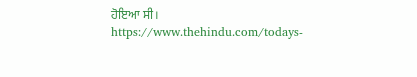ਹੋਇਆ ਸੀ।
https://www.thehindu.com/todays-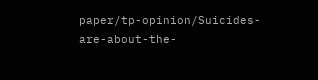paper/tp-opinion/Suicides-are-about-the-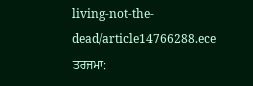living-not-the-dead/article14766288.ece
ਤਰਜਮਾ: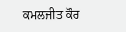ਕਮਲਜੀਤ ਕੌਰ